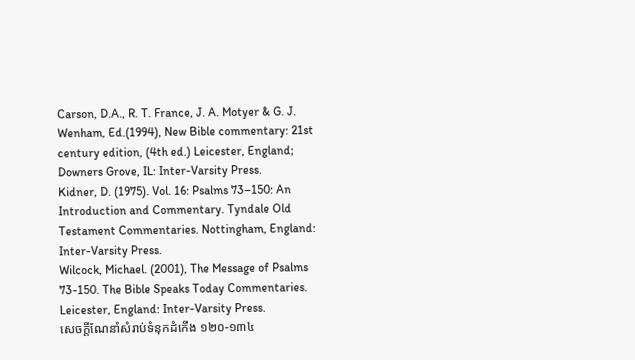Carson, D.A., R. T. France, J. A. Motyer & G. J. Wenham, Ed.(1994), New Bible commentary: 21st century edition, (4th ed.) Leicester, England; Downers Grove, IL: Inter-Varsity Press.
Kidner, D. (1975). Vol. 16: Psalms 73–150: An Introduction and Commentary. Tyndale Old Testament Commentaries. Nottingham, England: Inter-Varsity Press.
Wilcock, Michael. (2001), The Message of Psalms 73-150. The Bible Speaks Today Commentaries. Leicester, England: Inter-Varsity Press.
សេចក្តីណែនាំសំរាប់ទំនុកដំកើង ១២០-១៣៤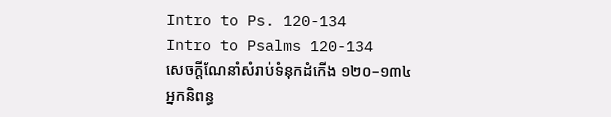Intro to Ps. 120-134
Intro to Psalms 120-134
សេចក្តីណែនាំសំរាប់ទំនុកដំកើង ១២០–១៣៤
អ្នកនិពន្ធ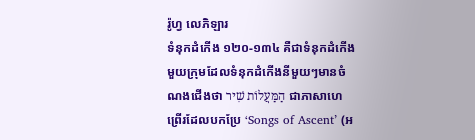រ៉ូហ្វ លេភិឡារ
ទំនុកដំកើង ១២០-១៣៤ គឺជាទំនុកដំកើងមួយក្រុមដែលទំនុកដំកើងនីមួយៗមានចំណងជើងថា הַמַּעֲלוֹת שִׁיר ជាភាសាហេព្រើរដែលបកប្រែ ‘Songs of Ascent’ (អ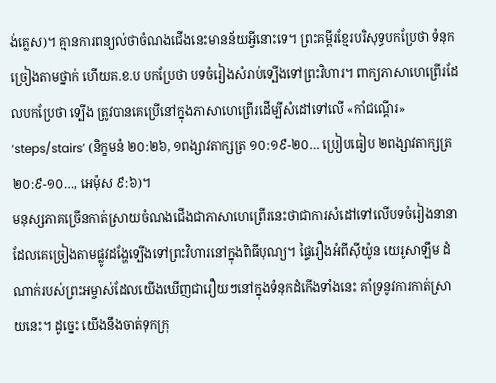ង់គ្លេស)។ គ្មានការពន្យល់ថាចំណងជើងនេះមានន័យអ្វីនោះទេ។ ព្រះគម្ពីរខ្មែរបរិសុទ្ធបកប្រែថា ទំនុកច្រៀងតាមថ្នាក់ ហើយគ.ខ.ប បកប្រែថា បទចំរៀងសំរាប់ទ្បើងទៅព្រះវិហារ។ ពាក្យភាសាហេព្រើរដែលបកប្រែថា ទ្បើង ត្រូវបានគេប្រើនៅក្នុងភាសាហេព្រើរដើម្បីសំដៅទៅលើ «កាំជណ្តើរ» ‘steps/stairs’ (និក្ខមនំ ២០:២៦, ១ពង្សាវតាក្សត្រ ១០:១៩-២០… ប្រៀបធៀប ២ពង្សាវតាក្សត្រ ២០:៩-១០…, អេម៉ុស ៩:៦)។
មនុស្សភាគច្រើនកាត់ស្រាយចំណងជើងជាភាសាហេព្រើរនេះថាជាការសំដៅទៅលើបទចំរៀងនានាដែលគេច្រៀងតាមផ្លូវដង្ហែទ្បើងទៅព្រះវិហារនៅក្នុងពិធីបុណ្យ។ ផ្ទៃរឿងអំពីស៊ីយ៉ូន យេរូសាឡឹម ដំណាក់របស់ព្រះអម្ចាស់ដែលយើងឃើញជារឿយៗនៅក្នុងទំនុកដំកើងទាំងនេះ គាំទ្រនូវការកាត់ស្រាយនេះ។ ដូច្នេះ យើងនឹងចាត់ទុកក្រុ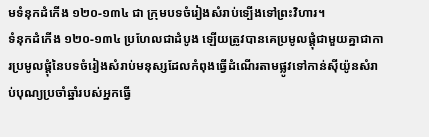មទំនុកដំកើង ១២០-១៣៤ ជា ក្រុមបទចំរៀងសំរាប់ទ្បើងទៅព្រះវិហារ។
ទំនុកដំកើង ១២០-១៣៤ ប្រហែលជាដំបូង ឡើយត្រូវបានគេប្រមូលផ្តុំជាមួយគ្នាជាការប្រមូលផ្តុំនៃបទចំរៀងសំរាប់មនុស្សដែលកំពុងធ្វើដំណើរតាមផ្លូវទៅកាន់ស៊ីយ៉ូនសំរាប់បុណ្យប្រចាំឆ្នាំរបស់អ្នកធ្វើ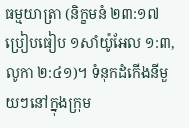ធម្មយាត្រា (និក្ខមនំ ២៣:១៧ ប្រៀបធៀប ១សាំយ៉ូអែល ១:៣, លូកា ២:៤១)។ ទំនុកដំកើងនីមួយៗនៅក្នុងក្រុម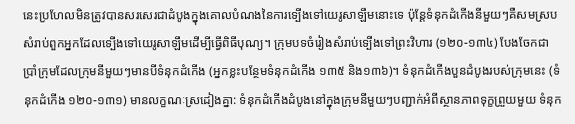នេះប្រហែលមិនត្រូវបានសរសេរជាដំបូងក្នុងគោលបំណងនៃការទ្បើងទៅយេរូសាឡឹមនោះទេ ប៉ុន្តែទំនុកដំកើងនីមួយៗគឺសមស្របសំរាប់ពួកអ្នកដែលទ្បើងទៅយេរូសាឡឹមដើម្បីធ្វើពិធីបុណ្យ។ ក្រុមបទចំរៀងសំរាប់ទ្បើងទៅព្រះវិហារ (១២០-១៣៤) បែងចែកជាប្រាំក្រុមដែលក្រុមនីមួយៗមានបីទំនុកដំកើង (អ្នកខ្លះបន្ថែមទំនុកដំកើង ១៣៥ និង១៣៦)។ ទំនុកដំកើងបួនដំបូងរបស់ក្រុមនេះ (ទំនុកដំកើង ១២០-១៣១) មានលក្ខណៈស្រដៀងគ្នា: ទំនុកដំកើងដំបូងនៅក្នុងក្រុមនីមួយៗបញ្ជាក់អំពីស្ថានភាពទុក្ខព្រួយមួយ ទំនុក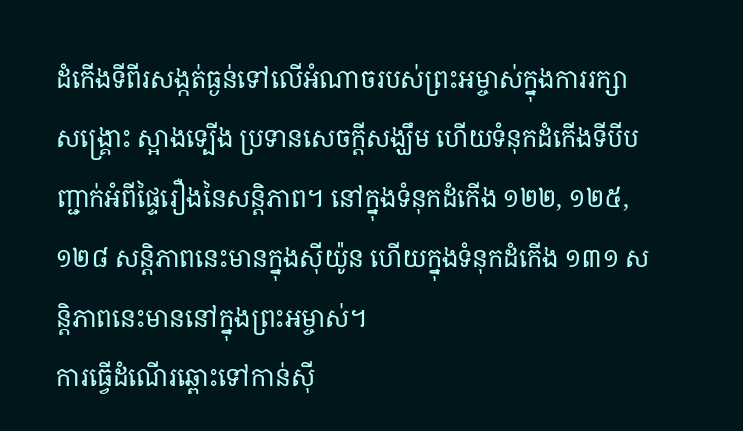ដំកើងទីពីរសង្កត់ធ្ងន់ទៅលើអំណាចរបស់ព្រះអម្ចាស់ក្នុងការរក្សា សង្គ្រោះ ស្អាងទ្បើង ប្រទានសេចក្តីសង្ឃឹម ហើយទំនុកដំកើងទីបីបញ្ជាក់អំពីផ្ទៃរឿងនៃសន្តិភាព។ នៅក្នុងទំនុកដំកើង ១២២, ១២៥, ១២៨ សន្តិភាពនេះមានក្នុងស៊ីយ៉ូន ហើយក្នុងទំនុកដំកើង ១៣១ សន្តិភាពនេះមាននៅក្នុងព្រះអម្ចាស់។
ការធ្វើដំណើរឆ្ពោះទៅកាន់ស៊ី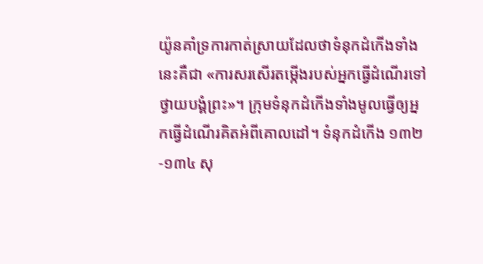យ៉ូនគាំទ្រការកាត់ស្រាយដែលថាទំនុកដំកើងទាំងនេះគឺជា «ការសរសើរតម្កើងរបស់អ្នកធ្វើដំណើរទៅថ្វាយបង្គំព្រះ»។ ក្រុមទំនុកដំកើងទាំងមូលធ្វើឲ្យអ្នកធ្វើដំណើរគិតអំពីគោលដៅ។ ទំនុកដំកើង ១៣២-១៣៤ សុ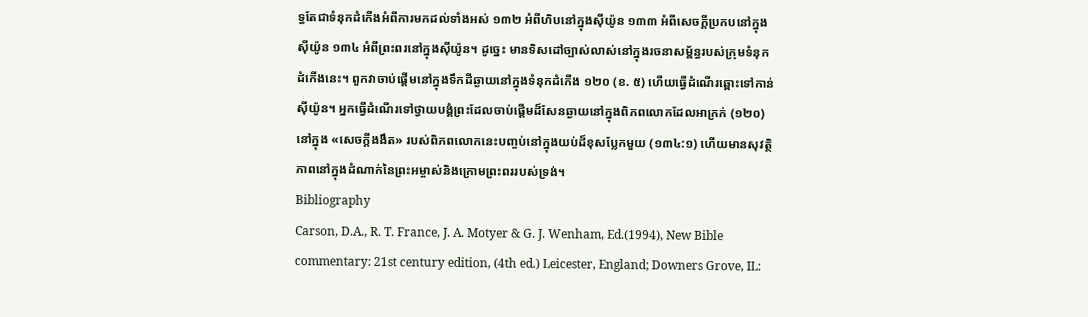ទ្ធតែជាទំនុកដំកើងអំពីការមកដល់ទាំងអស់ ១៣២ អំពីហិបនៅក្នុងស៊ីយ៉ូន ១៣៣ អំពីសេចក្តីប្រកបនៅក្នុងស៊ីយ៉ូន ១៣៤ អំពីព្រះពរនៅក្នុងស៊ីយ៉ូន។ ដូច្នេះ មានទិសដៅច្បាស់លាស់នៅក្នុងរចនាសម្ព័ន្ធរបស់ក្រុមទំនុកដំកើងនេះ។ ពួកវាចាប់ផ្តើមនៅក្នុងទឹកដីឆ្ងាយនៅក្នុងទំនុកដំកើង ១២០ (ខ. ៥) ហើយធ្វើដំណើរឆ្ពោះទៅកាន់ស៊ីយ៉ូន។ អ្នកធ្វើដំណើរទៅថ្វាយបង្គំព្រះដែលចាប់ផ្តើមដ៏សែនឆ្ងាយនៅក្នុងពិភពលោកដែលអាក្រក់ (១២០) នៅក្នុង «សេចក្តីងងឹត» របស់ពិភពលោកនេះបញ្ចប់នៅក្នុងយប់ដ៏ខុសប្លែកមួយ (១៣៤:១) ហើយមានសុវត្ថិភាពនៅក្នុងដំណាក់នៃព្រះអម្ចាស់និងក្រោមព្រះពររបស់ទ្រង់។
Bibliography
Carson, D.A., R. T. France, J. A. Motyer & G. J. Wenham, Ed.(1994), New Bible commentary: 21st century edition, (4th ed.) Leicester, England; Downers Grove, IL: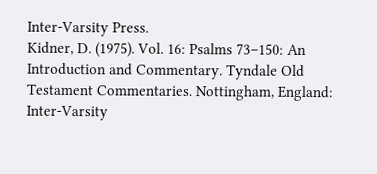Inter-Varsity Press.
Kidner, D. (1975). Vol. 16: Psalms 73–150: An Introduction and Commentary. Tyndale Old Testament Commentaries. Nottingham, England: Inter-Varsity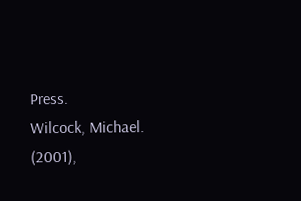Press.
Wilcock, Michael. (2001),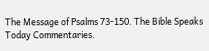The Message of Psalms 73-150. The Bible Speaks Today Commentaries.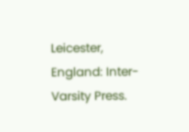Leicester, England: Inter-Varsity Press.